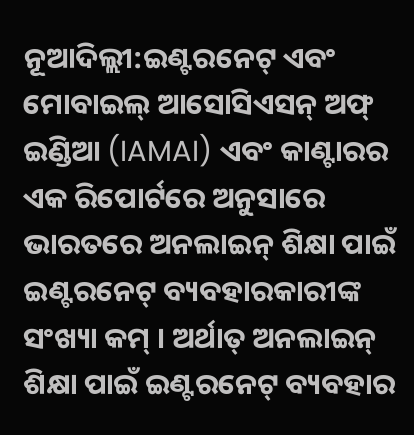ନୂଆଦିଲ୍ଲୀ:ଇଣ୍ଟରନେଟ୍ ଏବଂ ମୋବାଇଲ୍ ଆସୋସିଏସନ୍ ଅଫ୍ ଇଣ୍ଡିଆ (IAMAI) ଏବଂ କାଣ୍ଟାରର ଏକ ରିପୋର୍ଟରେ ଅନୁସାରେ ଭାରତରେ ଅନଲାଇନ୍ ଶିକ୍ଷା ପାଇଁ ଇଣ୍ଟରନେଟ୍ ବ୍ୟବହାରକାରୀଙ୍କ ସଂଖ୍ୟା କମ୍ । ଅର୍ଥାତ୍ ଅନଲାଇନ୍ ଶିକ୍ଷା ପାଇଁ ଇଣ୍ଟରନେଟ୍ ବ୍ୟବହାର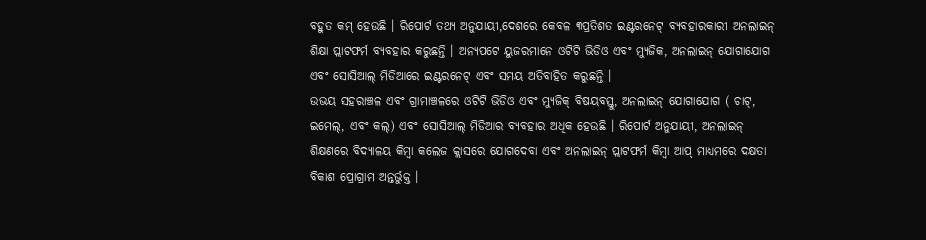ବହୁତ କମ୍ ହେଉଛି । ରିପୋର୍ଟ ତଥ୍ୟ ଅନୁଯାୟୀ,ଦେଶରେ କେବଳ ୩ପ୍ରତିଶତ ଇଣ୍ଟରନେଟ୍ ବ୍ୟବହାରକାରୀ ଅନଲାଇନ୍ ଶିକ୍ଷା ପ୍ଲାଟଫର୍ମ ବ୍ୟବହାର କରୁଛନ୍ତି । ଅନ୍ୟପଟେ ୟୁଜରମାନେ ଓଟିଟି ଭିଡିଓ ଏବଂ ମ୍ୟୁଜିକ, ଅନଲାଇନ୍ ଯୋଗାଯୋଗ ଏବଂ ସୋସିଆଲ୍ ମିଡିଆରେ ଇଣ୍ଟରନେଟ୍ ଏବଂ ସମୟ ଅତିବାହିତ କରୁଛନ୍ତି ।
ଉଭୟ ସହରାଞ୍ଚଳ ଏବଂ ଗ୍ରାମାଞ୍ଚଳରେ ଓଟିଟି ଭିଡିଓ ଏବଂ ମ୍ୟୁଜିକ୍ ବିଷୟବସ୍ତୁ, ଅନଲାଇନ୍ ଯୋଗାଯୋଗ ( ଚାଟ୍, ଇମେଲ୍, ଏବଂ କଲ୍) ଏବଂ ସୋସିଆଲ୍ ମିଡିଆର ବ୍ୟବହାର ଅଧିକ ହେଉଛି । ରିପୋର୍ଟ ଅନୁଯାୟୀ, ଅନଲାଇନ୍ ଶିକ୍ଷଣରେ ବିଦ୍ୟାଳୟ କିମ୍ବା କଲେଜ କ୍ଲାସରେ ଯୋଗଦେବା ଏବଂ ଅନଲାଇନ୍ ପ୍ଲାଟଫର୍ମ କିମ୍ବା ଆପ୍ ମାଧ୍ୟମରେ ଦକ୍ଷତା ବିକାଶ ପ୍ରୋଗ୍ରାମ ଅନ୍ତର୍ଭୁକ୍ତ ।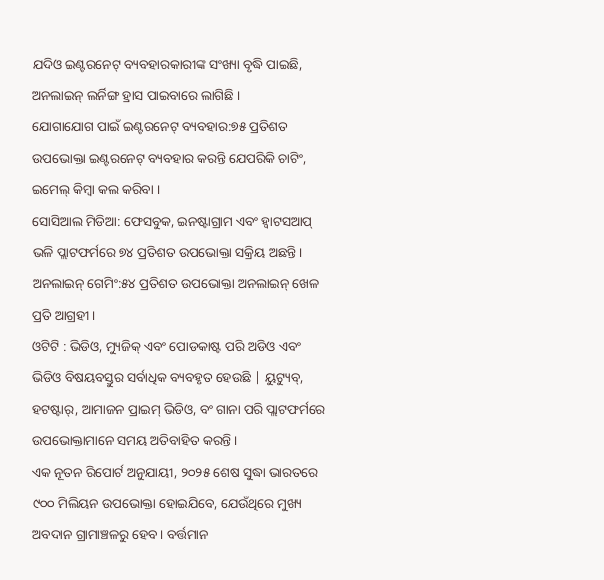ଯଦିଓ ଇଣ୍ଟରନେଟ୍ ବ୍ୟବହାରକାରୀଙ୍କ ସଂଖ୍ୟା ବୃଦ୍ଧି ପାଇଛି, ଅନଲାଇନ୍ ଲର୍ନିଙ୍ଗ ହ୍ରାସ ପାଇବାରେ ଲାଗିଛି ।
ଯୋଗାଯୋଗ ପାଇଁ ଇଣ୍ଟରନେଟ୍ ବ୍ୟବହାର:୭୫ ପ୍ରତିଶତ ଉପଭୋକ୍ତା ଇଣ୍ଟରନେଟ୍ ବ୍ୟବହାର କରନ୍ତି ଯେପରିକି ଚାଟିଂ, ଇମେଲ୍ କିମ୍ବା କଲ କରିବା ।
ସୋସିଆଲ ମିଡିଆ: ଫେସବୁକ, ଇନଷ୍ଟାଗ୍ରାମ ଏବଂ ହ୍ବାଟସଆପ୍ ଭଳି ପ୍ଲାଟଫର୍ମରେ ୭୪ ପ୍ରତିଶତ ଉପଭୋକ୍ତା ସକ୍ରିୟ ଅଛନ୍ତି।
ଅନଲାଇନ୍ ଗେମିଂ:୫୪ ପ୍ରତିଶତ ଉପଭୋକ୍ତା ଅନଲାଇନ୍ ଖେଳ ପ୍ରତି ଆଗ୍ରହୀ ।
ଓଟିଟି : ଭିଡିଓ, ମ୍ୟୁଜିକ୍ ଏବଂ ପୋଡକାଷ୍ଟ ପରି ଅଡିଓ ଏବଂ ଭିଡିଓ ବିଷୟବସ୍ତୁର ସର୍ବାଧିକ ବ୍ୟବହୃତ ହେଉଛି | ୟୁଟ୍ୟୁବ୍, ହଟଷ୍ଟାର୍, ଆମାଜନ ପ୍ରାଇମ୍ ଭିଡିଓ, ବଂ ଗାନା ପରି ପ୍ଲାଟଫର୍ମରେ ଉପଭୋକ୍ତାମାନେ ସମୟ ଅତିବାହିତ କରନ୍ତି ।
ଏକ ନୂତନ ରିପୋର୍ଟ ଅନୁଯାୟୀ, ୨୦୨୫ ଶେଷ ସୁଦ୍ଧା ଭାରତରେ ୯୦୦ ମିଲିୟନ ଉପଭୋକ୍ତା ହୋଇଯିବେ, ଯେଉଁଥିରେ ମୁଖ୍ୟ ଅବଦାନ ଗ୍ରାମାଞ୍ଚଳରୁ ହେବ। ବର୍ତ୍ତମାନ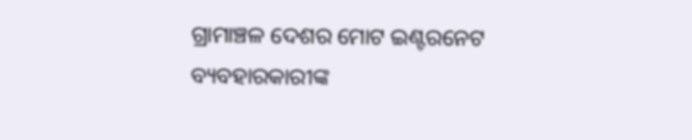ଗ୍ରାମାଞ୍ଚଳ ଦେଶର ମୋଟ ଇଣ୍ଟରନେଟ ବ୍ୟବହାରକାରୀଙ୍କ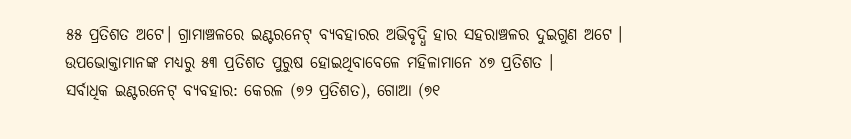୫୫ ପ୍ରତିଶତ ଅଟେ। ଗ୍ରାମାଞ୍ଚଳରେ ଇଣ୍ଟରନେଟ୍ ବ୍ୟବହାରର ଅଭିବୃଦ୍ଧି ହାର ସହରାଞ୍ଚଳର ଦୁଇଗୁଣ ଅଟେ । ଉପଭୋକ୍ତାମାନଙ୍କ ମଧ୍ୟରୁ ୫୩ ପ୍ରତିଶତ ପୁରୁଷ ହୋଇଥିବାବେଳେ ମହିଳାମାନେ ୪୭ ପ୍ରତିଶତ ।
ସର୍ବାଧିକ ଇଣ୍ଟରନେଟ୍ ବ୍ୟବହାର: କେରଳ (୭୨ ପ୍ରତିଶତ), ଗୋଆ (୭୧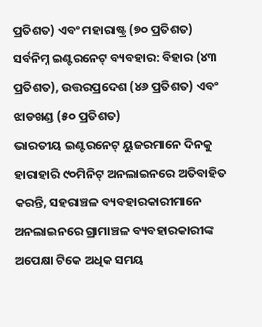ପ୍ରତିଶତ) ଏବଂ ମହାରାଷ୍ଟ୍ର (୭୦ ପ୍ରତିଶତ)
ସର୍ବନିମ୍ନ ଇଣ୍ଟରନେଟ୍ ବ୍ୟବହାର: ବିହାର (୪୩ ପ୍ରତିଶତ), ଉତ୍ତରପ୍ରଦେଶ (୪୬ ପ୍ରତିଶତ) ଏବଂ ଝାଡଖଣ୍ଡ (୫୦ ପ୍ରତିଶତ)
ଭାରତୀୟ ଇଣ୍ଟରନେଟ୍ ୟୁଜରମାନେ ଦିନକୁ ହାରାହାରି ୯୦ମିନିଟ୍ ଅନଲାଇନରେ ଅତିବାହିତ କରନ୍ତି, ସହରାଞ୍ଚଳ ବ୍ୟବହାରକାରୀମାନେ ଅନଲାଇନରେ ଗ୍ରାମାଞ୍ଚଳ ବ୍ୟବହାରକାରୀଙ୍କ ଅପେକ୍ଷା ଟିକେ ଅଧିକ ସମୟ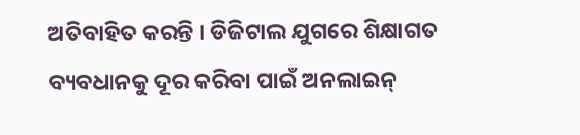ଅତିବାହିତ କରନ୍ତି । ଡିଜିଟାଲ ଯୁଗରେ ଶିକ୍ଷାଗତ ବ୍ୟବଧାନକୁ ଦୂର କରିବା ପାଇଁ ଅନଲାଇନ୍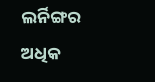ଲର୍ନିଙ୍ଗର ଅଧିକ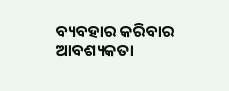ବ୍ୟବହାର କରିବାର ଆବଶ୍ୟକତା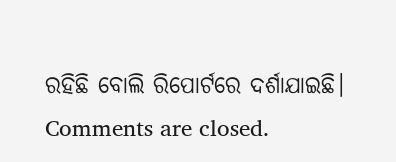ରହିଛି ବୋଲି ରିପୋର୍ଟରେ ଦର୍ଶାଯାଇଛି।
Comments are closed.